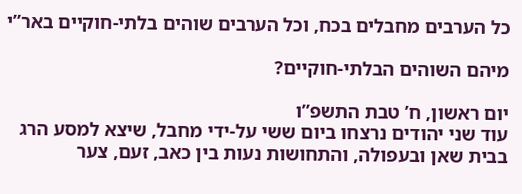כל הערבים מחבלים בכח, וכל הערבים שוהים בלתי-חוקיים באר”י

מיהם השוהים הבלתי-חוקיים?

יום ראשון, ח’ טבת התשפ”ו
עוד שני יהודים נרצחו ביום ששי על-ידי מחבל, שיצא למסע הרג בבית שאן ובעפולה, והתחושות נעות בין כאב, זעם, צער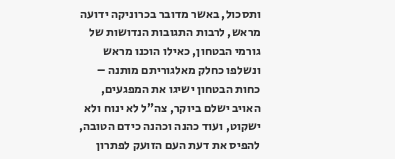ותסכול, באשר מדובר בכרוניקה ידועה מראש, לרבות התגובות הנדושות של גורמי הבטחון, כאילו הוכנו מראש ונשלפו כחלק מאלגוריתם מותנה – כחות הבטחון ישיגו את המפגעים, האויב ישלם ביוקר, צה”ל לא ינוח ולא ישקוט, ועוד כהנה וכהנה כידם הטובה, להפיס את דעת העם הזועק לפתרון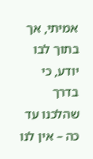אמיתי, אך בתוך לבו יודע, כי בדרך שהלכנו עד כה – אין לנו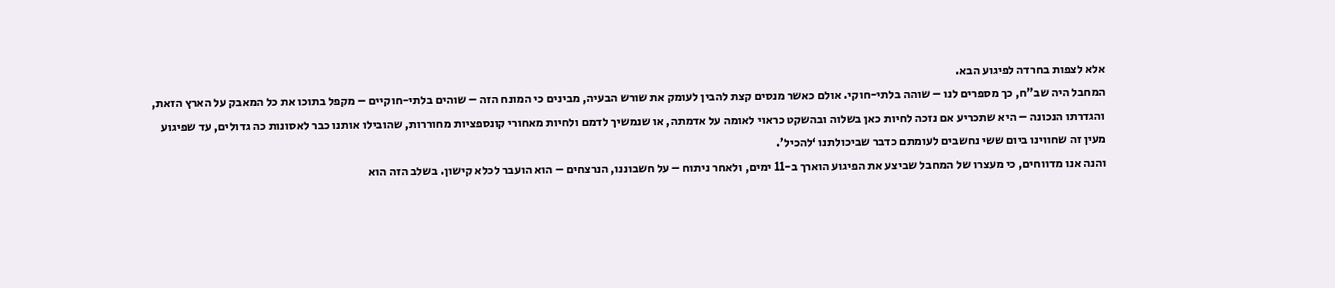אלא לצפות בחרדה לפיגוע הבא.
המחבל היה שב”ח, כך מספרים לנו – שוהה בלתי-חוקי. אולם כאשר מנסים קצת להבין לעומק את שורש הבעיה, מבינים כי המונח הזה – שוהים בלתי-חוקיים – מקפל בתוכו את כל המאבק על הארץ הזאת, והגדרתו הנכונה – היא שתכריע אם נזכה לחיות כאן בשלוה ובהשקט כראוי לאומה על אדמתה, או שנמשיך לדמם ולחיות מאחורי קונספציות מחוררות, שהובילו אותנו כבר לאסונות כה גדולים, עד שפיגוע מעין זה שחווינו ביום ששי נחשבים לעומתם כדבר שביכולתנו ‘להכיל’.
והנה אנו מדווחים, כי מעצרו של המחבל שביצע את הפיגוע הוארך ב-11 ימים, ולאחר ניתוח – על חשבוננו, הנרצחים – הוא הועבר לכלא קישון. בשלב הזה הוא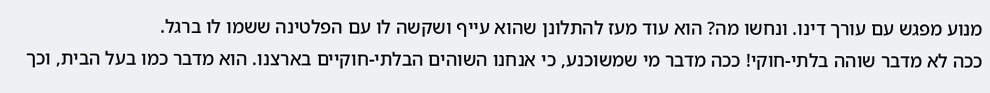מנוע מפגש עם עורך דינו. ונחשו מה? הוא עוד מעז להתלונן שהוא עייף ושקשה לו עם הפלטינה ששמו לו ברגל.
ככה לא מדבר שוהה בלתי-חוקי! ככה מדבר מי שמשוכנע, כי אנחנו השוהים הבלתי-חוקיים בארצנו. הוא מדבר כמו בעל הבית, וכך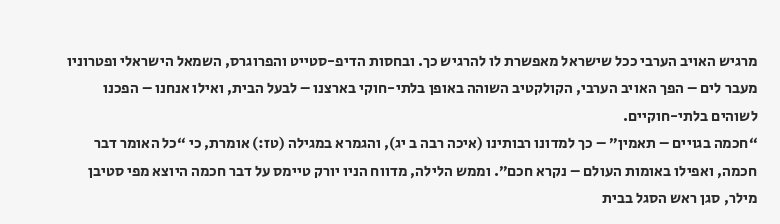מרגיש האויב הערבי ככל שישראל מאפשרת לו להרגיש כך. ובחסות הדיפ-סטייט והפרוגרס, השמאל הישראלי ופטרוניו מעבר לים – הפך האויב הערבי, הקולקטיב השוהה באופן בלתי-חוקי בארצנו – לבעל הבית, ואילו אנחנו – הפכנו לשוהים בלתי-חוקיים.
“חכמה בגויים – תאמין” – כך למדונו רבותינו (איכה רבה ב יג), והגמרא במגילה (טז:) אומרת, כי “כל האומר דבר חכמה, ואפילו באומות העולם – נקרא חכם”. וממש הלילה, מדווח הניו יורק טיימס על דבר חכמה היוצא מפי סטיבן מילר, סגן ראש הסגל בבית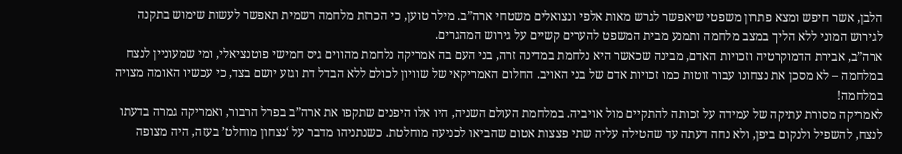הלבן, אשר חיפש ומצא פתרון משפטי שיאפשר לגרש מאות אלפי ונצואלים משטחי ארה”ב. מילר טוען, כי הכרזת מלחמה רשמית תאפשר לעשות שימוש בתקנה לגירוש המוני ללא הליך במצב מלחמה ותמנע מבית המשפט להערים קשיים על גירוש המהגרים.
ארה”ב, אבירת הדמוקרטיה וזכויות האדם, מבינה שכאשר היא נלחמת במדינה זרה, בני העם בה אמריקה נלחמת מהווים גיס חמישי פוטנציאלי, ומי שמעוניין לנצח במלחמה – לא מסכן את נצחונו עבור זוטות כמו זכויות אדם של בני האויב. החלום האמריקאי של שוויון לכולם ללא הבדל דת וגזע יושם בצד, כי עכשיו האומה מצויה במלחמה!
לאמריקה מסורת עתיקה של עמידה על זכותה להתקיים מול אויביה. במלחמת העולם השניה, היו אלו היפנים שתקפו את ארה”ב בפרל הרבור, ואמריקה גמרה בדעתו לנצח, להשפיל ולנקום ביפן, ולא נחה דעתה עד שהטילה עליה שתי פצצות אטום שהביאו לכניעה מוחלטת. כשנתניהו מדבר על ‘נצחון מוחלט’ בעזה, היה מצופה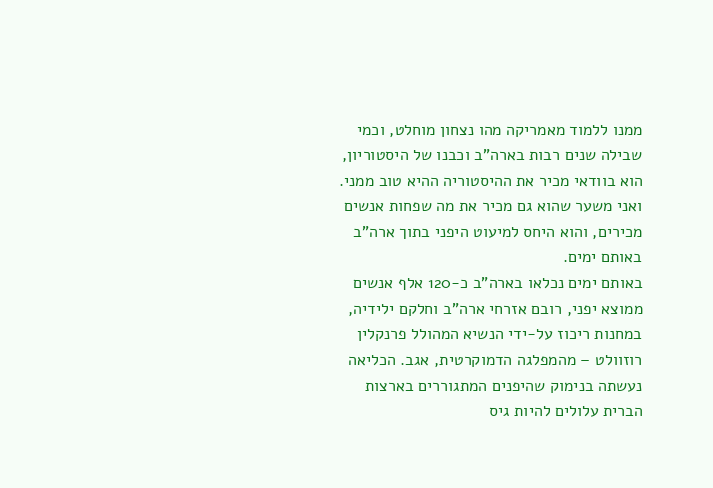ממנו ללמוד מאמריקה מהו נצחון מוחלט, וכמי שבילה שנים רבות בארה”ב וכבנו של היסטוריון, הוא בוודאי מכיר את ההיסטוריה ההיא טוב ממני. ואני משער שהוא גם מכיר את מה שפחות אנשים מכירים, והוא היחס למיעוט היפני בתוך ארה”ב באותם ימים.
באותם ימים נכלאו בארה”ב כ-120 אלף אנשים ממוצא יפני, רובם אזרחי ארה”ב וחלקם ילידיה, במחנות ריכוז על-ידי הנשיא המהולל פרנקלין רוזוולט – מהמפלגה הדמוקרטית, אגב. הכליאה נעשתה בנימוק שהיפנים המתגוררים בארצות הברית עלולים להיות גיס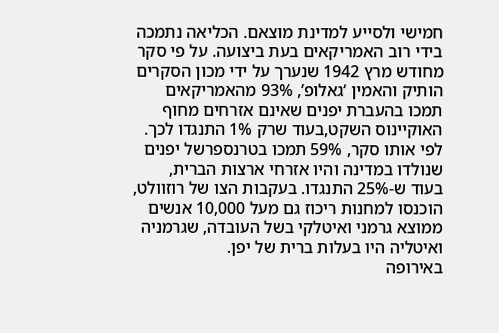חמישי ולסייע למדינת מוצאם. הכליאה נתמכה בידי רוב האמריקאים בעת ביצועה. על פי סקר מחודש מרץ 1942 שנערך על ידי מכון הסקרים הותיק והאמין ‘גאלופ’, 93% מהאמריקאים תמכו בהעברת יפנים שאינם אזרחים מחוף האוקיינוס השקט,בעוד שרק 1% התנגדו לכך. לפי אותו סקר, 59% תמכו בטרנספרשל יפנים שנולדו במדינה והיו אזרחי ארצות הברית, בעוד ש-25% התנגדו. בעקבות הצו של רוזוולט, הוכנסו למחנות ריכוז גם מעל 10,000 אנשים ממוצא גרמני ואיטלקי בשל העובדה, שגרמניה ואיטליה היו בעלות ברית של יפן.
באירופה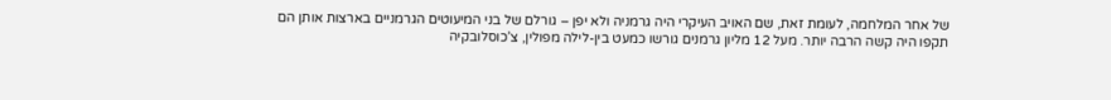של אחר המלחמה, לעומת זאת, שם האויב העיקרי היה גרמניה ולא יפן – גורלם של בני המיעוטים הגרמניים בארצות אותן הם תקפו היה קשה הרבה יותר. מעל 12 מליון גרמנים גורשו כמעט בין-לילה מפולין, צ’כוסלובקיה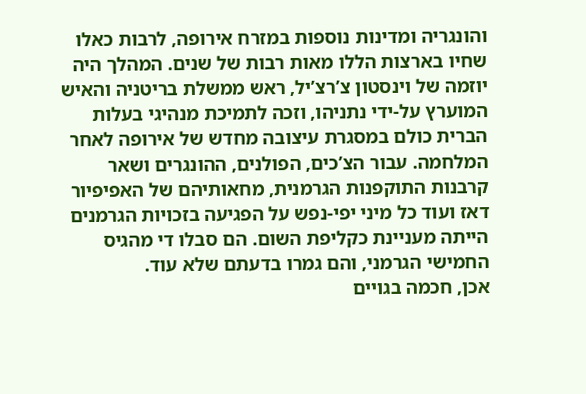והונגריה ומדינות נוספות במזרח אירופה, לרבות כאלו שחיו בארצות הללו מאות רבות של שנים. המהלך היה יוזמה של וינסטון צ’רצ’יל, ראש ממשלת בריטניה והאיש המוערץ על-ידי נתניהו, וזכה לתמיכת מנהיגי בעלות הברית כולם במסגרת עיצובה מחדש של אירופה לאחר המלחמה. עבור הצ’כים, הפולנים, ההונגרים ושאר קרבנות התוקפנות הגרמנית, מחאותיהם של האפיפיור דאז ועוד כל מיני יפי-נפש על הפגיעה בזכויות הגרמנים הייתה מעניינת כקליפת השום. הם סבלו די מהגיס החמישי הגרמני, והם גמרו בדעתם שלא עוד.
אכן, חכמה בגויים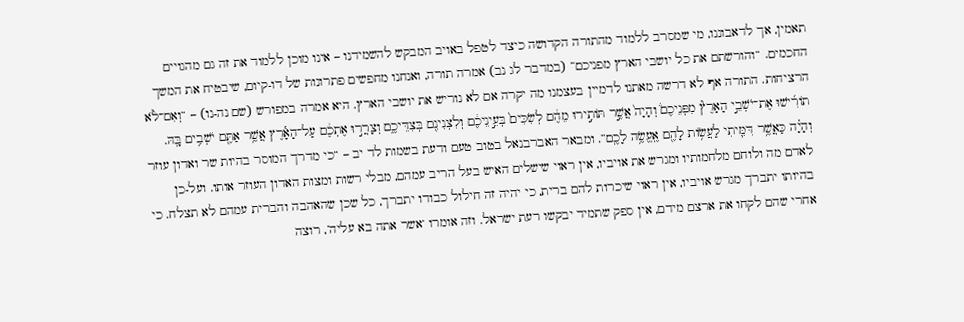תאמין, אך לדאבוננו, מי שמסרב ללמוד מהתורה הקדושה כיצד לטפל באויב המבקש להשמידנו – אינו מוכן ללמוד את זה גם מהגויים החכמים. “והורשתם את כל יושבי הארץ מפניכם” (במדבר לג נב) אמרה תורה, ואנחנו מחפשים פתרונות של דו-קיום, שיבטיח את המשך הרציחות. התורה אף לא דרשה מאתנו לדמיין בעצמנו מה יקרה אם לא נוריש את יושבי הארץ. היא אמרה במפורש (שם נה-נו) – “וְאִם־לֹ֨א תוֹרִ֜ישׁוּ אֶת־יֹשְׁבֵ֣י הָאָרֶץ֘ מִפְּנֵיכֶם֒ וְהָיָה֙ אֲשֶׁ֣ר תּוֹתִ֣ירוּ מֵהֶ֔ם לְשִׂכִּים֙ בְּעֵ֣ינֵיכֶ֔ם וְלִצְנִינִ֖ם בְּצִדֵּיכֶ֑ם וְצָרֲר֣וּ אֶתְכֶ֔ם עַל־הָאָ֕רֶץ אֲשֶׁ֥ר אַתֶּ֖ם יֹשְׁבִ֥ים בָּֽהּ. וְהָיָ֗ה כַּאֲשֶׁ֥ר דִּמִּ֛יתִי לַעֲשׂ֥וֹת לָהֶ֖ם אֶֽעֱשֶׂ֥ה לָכֶֽם”. ומבאר האברבנאל בטוב טעם ודעת בשמות לד יב – “כי מדרך המוסר בהיות שר ואדון עוזר לאדם מה ולוחם מלחמותיו ומגרש את אויביו, אין ראוי שישלים האיש בעל הריב עמהם, מבלי רשות ומצות האדון העוזר אותו. ועל-כן בהיותו יתברך מגרש אויביו, אין ראוי שיכרות להם ברית, כי יהיה זה חילול כבודו יתברך, כל שכן שהאהבה והברית עמהם לא תצלח. כי אחרי שהם לקחו את ארצם מידם, אין ספק שתמיד יבקשו רעת ישראל. וזה אומרו ‘אשר אתה בא עליה’, רוצה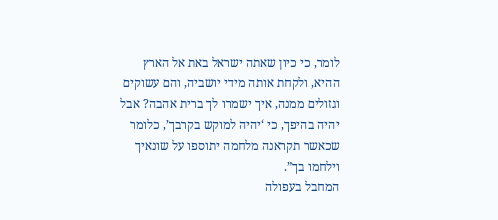לומר, כי כיון שאתה ישראל באת אל הארץ ההיא, ולקחת אותה מידי יושביה, והם עשוקים וגזולים ממנה, איך ישמרו לך ברית אהבה? אבל יהיה בהיפך, כי ‘יהיה למוקש בקרבך’, כלומר שכאשר תקראנה מלחמה יתוספו על שונאיך וילחמו בך”.
המחבל בעפולה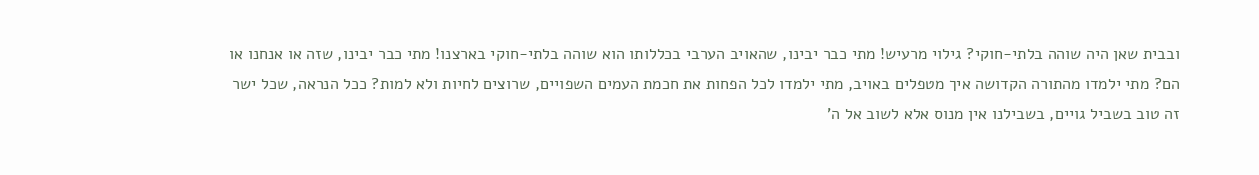ובבית שאן היה שוהה בלתי-חוקי? גילוי מרעיש! מתי כבר יבינו, שהאויב הערבי בכללותו הוא שוהה בלתי-חוקי בארצנו! מתי כבר יבינו, שזה או אנחנו או הם? מתי ילמדו מהתורה הקדושה איך מטפלים באויב, מתי ילמדו לכל הפחות את חכמת העמים השפויים, שרוצים לחיות ולא למות? ככל הנראה, שכל ישר זה טוב בשביל גויים, בשבילנו אין מנוס אלא לשוב אל ה’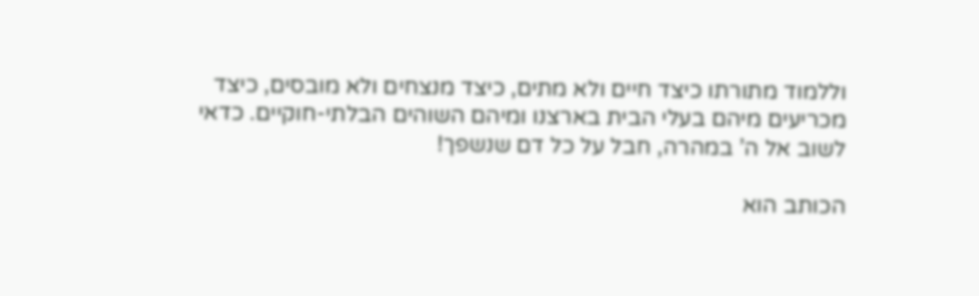וללמוד מתורתו כיצד חיים ולא מתים, כיצד מנצחים ולא מובסים, כיצד מכריעים מיהם בעלי הבית בארצנו ומיהם השוהים הבלתי-חוקיים. כדאי לשוב אל ה’ במהרה, חבל על כל דם שנשפך!

הכותב הוא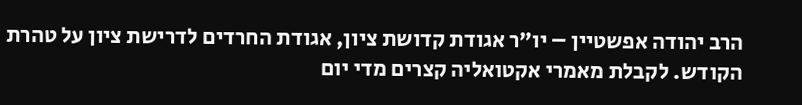הרב יהודה אפשטיין – יו”ר אגודת קדושת ציון, אגודת החרדים לדרישת ציון על טהרת הקודש. לקבלת מאמרי אקטואליה קצרים מדי יום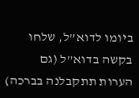ביומו לדוא”ל, שלחו בקשה בדוא”ל (גם הערות תתקבלנה בברכה)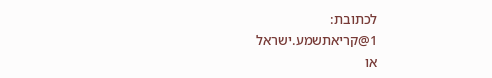לכתובת:
1@קריאתשמע.ישראל
או